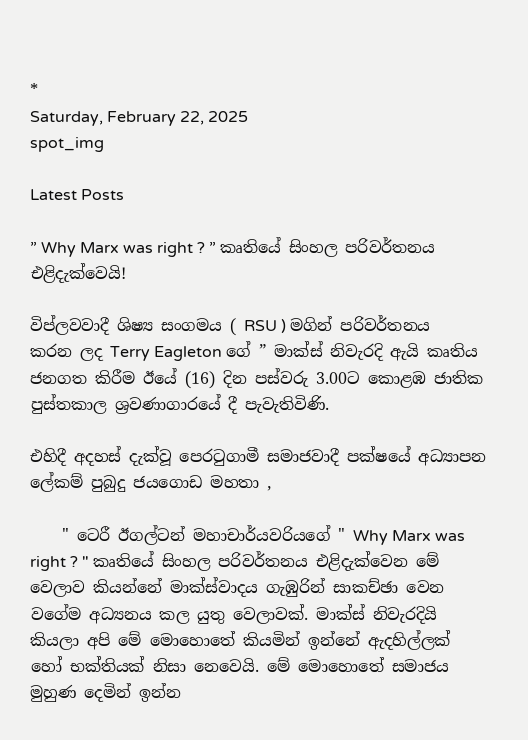*
Saturday, February 22, 2025
spot_img

Latest Posts

” Why Marx was right ? ” කෘතියේ සිංහල පරිවර්තනය එළිදැක්වෙයි!

විප්ලවවාදී ශිෂ්‍ය සංගමය ( RSU ) මගින් පරිවර්තනය කරන ලද Terry Eagleton ගේ ” මාක්ස් නිවැරදි ඇයි කෘතිය ජනගත කිරීම ඊයේ (16) දින පස්වරු 3.00ට කොළඹ ජාතික පුස්තකාල ශ්‍රවණාගාරයේ දී පැවැතිවිණි.

එහිදී අදහස් දැක්වූ පෙරටුගාමී සමාජවාදී පක්ෂයේ අධ්‍යාපන ලේකම් පුබුදු ජයගොඩ මහතා ,

    " ටෙරී ඊගල්ටන් මහාචාර්යවරියගේ " Why Marx was right ? " කෘතියේ සිංහල පරිවර්තනය එළිදැක්වෙන මේ වෙලාව කියන්නේ මාක්ස්වාදය ගැඹුරින් සාකච්ඡා වෙන වගේම අධ්‍යනය කල යුතු වෙලාවක්. මාක්ස් නිවැරදියි කියලා අපි මේ මොහොතේ කියමින් ඉන්නේ ඇදහිල්ලක් හෝ භක්තියක් නිසා නෙවෙයි. මේ මොහොතේ සමාජය මුහුණ දෙමින් ඉන්න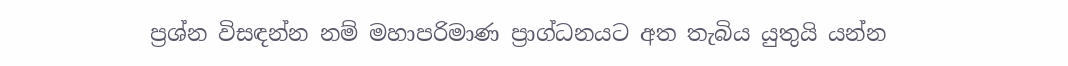ප්‍රශ්න විසඳන්න නම් මහාපරිමාණ ප්‍රාග්ධනයට අත තැබිය යුතුයි යන්න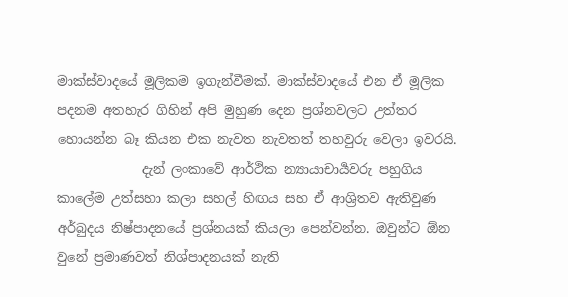මාක්ස්වාදයේ මූලිකම ඉගැන්වීමක්. මාක්ස්වාදයේ එන ඒ මූලික පදනම අතහැර ගිහින් අපි මුහුණ දෙන ප්‍රශ්නවලට උත්තර හොයන්න බෑ කියන එක නැවත නැවතත් තහවුරු වෙලා ඉවරයි.
             දැන් ලංකාවේ ආර්ථික න්‍යායාචාර්‍යවරු පහුගිය කාලේම උත්සහා කලා සහල් හිඟය සහ ඒ ආශ්‍රිතව ඇතිවුණ අර්බුදය නිෂ්පාදනයේ ප්‍රශ්නයක් කියලා පෙන්වන්න. ඔවුන්ට ඕන වුනේ ප්‍රමාණවත් නිශ්පාදනයක් නැති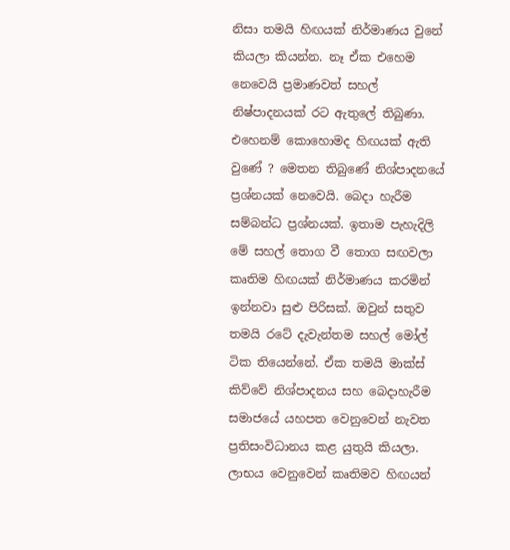නිසා තමයි හිඟයක් නිර්මාණය වුනේ කියලා කියන්න. නෑ ඒක එහෙම නෙවෙයි ප්‍රමාණවත් සහල් නිෂ්පාදනයක් රට ඇතුලේ තිබුණා. එහෙනම් කොහොමද හිඟයක් ඇති වුණේ ? මෙතන තිබුණේ නිශ්පාදනයේ ප්‍රශ්නයක් නෙවෙයි. බෙදා හැරීම සම්බන්ධ ප්‍රශ්නයක්. ඉතාම පැහැදිලි මේ සහල් තොග වී තොග සඟවලා කෘතිම හිඟයක් නිර්මාණය කරමින් ඉන්නවා සුළු පිරිසක්. ඔවුන් සතුව තමයි රටේ දැවැන්තම සහල් මෝල් ටික තියෙන්නේ. ඒක තමයි මාක්ස් කිව්වේ නිශ්පාදනය සහ බෙදාහැරීම සමාජයේ යහපත වෙනුවෙන් නැවත ප්‍රතිසංවිධානය කළ යුතුයි කියලා. ලාභය වෙනුවෙන් කෘතිමව හිඟයන්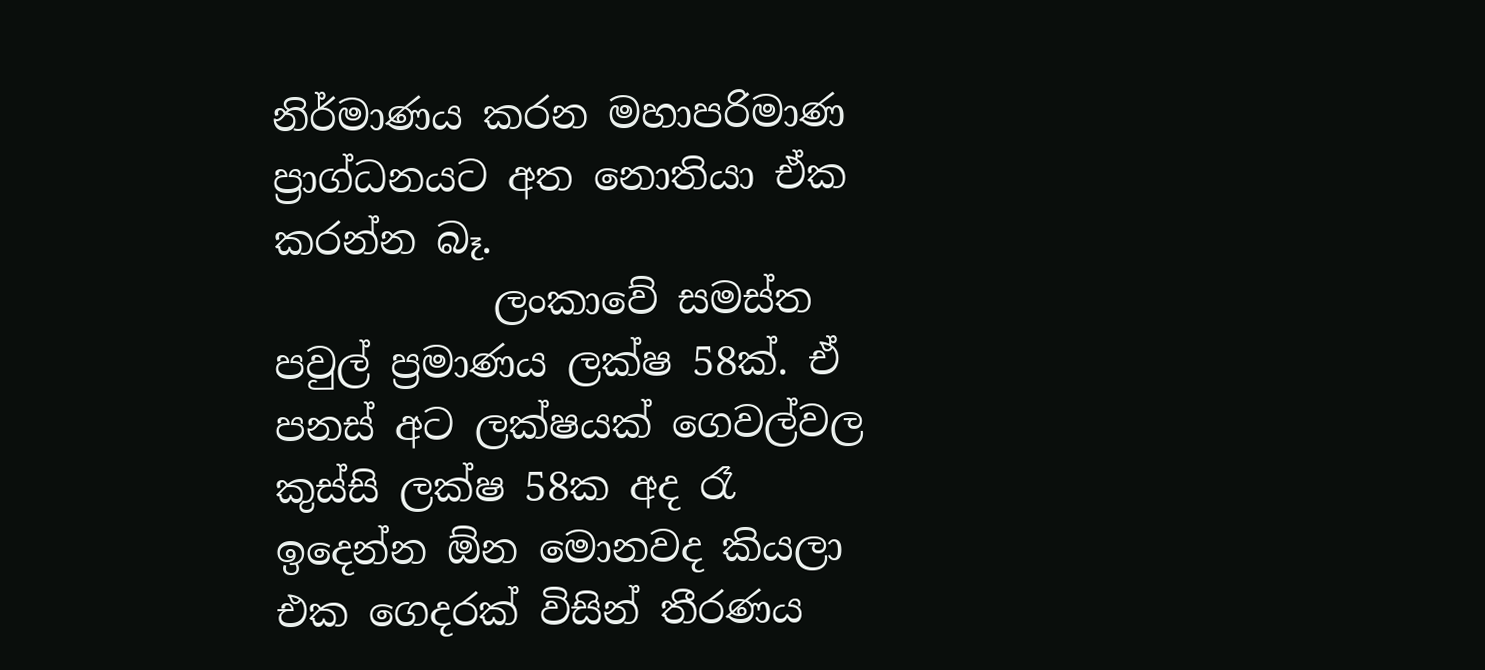නිර්මාණය කරන මහාපරිමාණ ප්‍රාග්ධනයට අත නොතියා ඒක කරන්න බෑ.
           ලංකාවේ සමස්ත පවුල් ප්‍රමාණය ලක්ෂ 58ක්. ඒ පනස් අට ලක්ෂයක් ගෙවල්වල කුස්සි ලක්ෂ 58ක අද රෑ ඉදෙන්න ඕන මොනවද කියලා එක ගෙදරක් විසින් තීරණය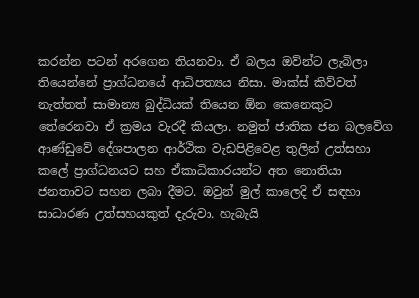කරන්න පටන් අරගෙන තියනවා. ඒ බලය ඔව්න්ට ලැබිලා තියෙන්නේ ප්‍රාග්ධනයේ ආධිපත්‍යය නිසා. මාක්ස් කිව්වත් නැත්තත් සාමාන්‍ය බුද්ධියක් තියෙන ඕන කෙනෙකුට තේරෙනවා ඒ ක්‍රමය වැරදී කියලා. නමුත් ජාතික ජන බලවේග ආණ්ඩුවේ දේශපාලන ආර්ථික වැඩපිළිවෙළ තුලින් උත්සහා කලේ ප්‍රාග්ධනයට සහ ඒකාධිකාරයන්ට අත නොතියා ජනතාවට සහන ලබා දීමට. ඔවුන් මුල් කාලෙදි ඒ සඳහා සාධාරණ උත්සහයකුත් දැරුවා. හැබැයි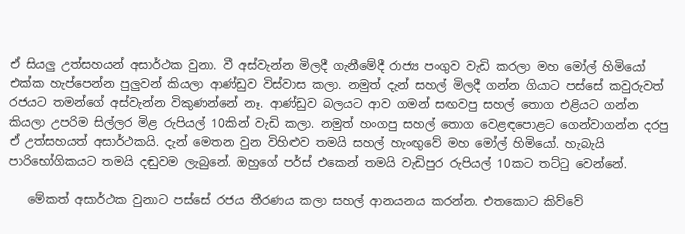ඒ සියලු උත්සහයන් අසාර්ථක වුනා. වී අස්වැන්න මිලදී ගැනීමේදී රාජ්‍ය පංගුව වැඩි කරලා මහ මෝල් හිමියෝ එක්ක හැප්පෙන්න පුලුවන් කියලා ආණ්ඩුව විස්වාස කලා. නමුත් දැන් සහල් මිලදී ගන්න ගියාට පස්සේ කවුරුවත් රජයට තමන්ගේ අස්වැන්න විකුණන්නේ නෑ. ආණ්ඩුව බලයට ආව ගමන් සඟවපු සහල් තොග එළියට ගන්න කියලා උපරිම සිල්ලර මිළ රුපියල් 10කින් වැඩි කලා. නමුත් හංගපු සහල් තොග වෙළඳපොළට ගෙන්වාගන්න දරපු ඒ උත්සහයත් අසාර්ථකයි. දැන් මෙතන වුන විහිළුව තමයි සහල් හැංඟුවේ මහ මෝල් හිමියෝ. හැබැයි පාරිභෝගිකයට තමයි දඬුවම ලැබුනේ. ඔහුගේ පර්ස් එකෙන් තමයි වැඩිපුර රුපියල් 10කට තට්ටු වෙන්නේ.

   මේකත් අසාර්ථක වුනාට පස්සේ රජය තීරණය කලා සහල් ආනයනය කරන්න. එතකොට කිව්වේ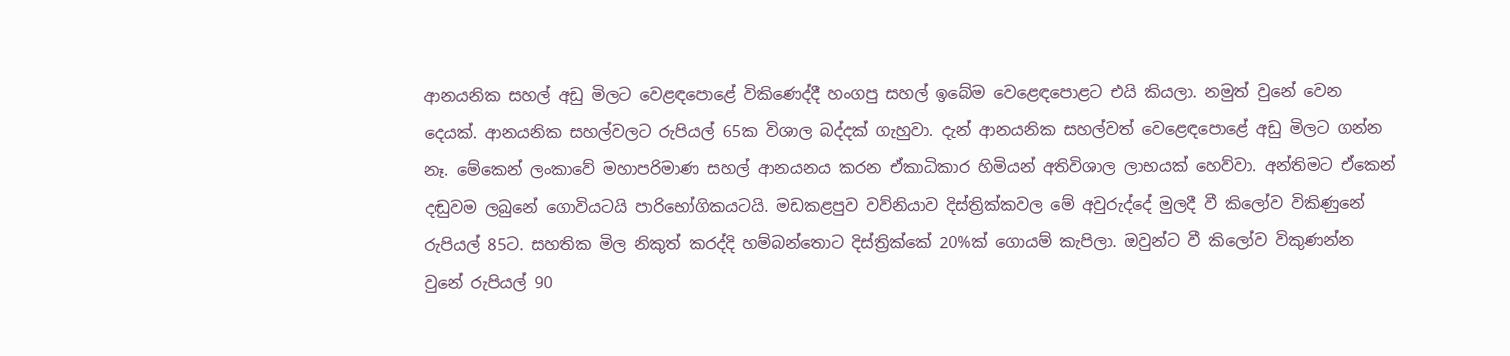ආනයනික සහල් අඩු මිලට වෙළඳපොළේ විකිණෙද්දී හංගපු සහල් ඉබේම වෙළෙඳපොළට එයි කියලා. නමුත් වුනේ වෙන දෙයක්. ආනයනික සහල්වලට රුපියල් 65ක විශාල බද්දක් ගැහුවා. දැන් ආනයනික සහල්වත් වෙළෙඳපොළේ අඩු මිලට ගන්න නෑ. මේකෙන් ලංකාවේ මහාපරිමාණ සහල් ආනයනය කරන ඒකාධිකාර හිමියන් අතිවිශාල ලාභයක් හෙව්වා. අන්තිමට ඒකෙන් දඬුවම ලබුනේ ගොවියටයි පාරිභෝගිකයටයි. මඩකළපුව වව්නියාව දිස්ත්‍රික්කවල මේ අවුරුද්දේ මුලදී වී කිලෝව විකිණුනේ රුපියල් 85ට. සහතික මිල නිකුත් කරද්දි හම්බන්තොට දිස්ත්‍රික්කේ 20%ක් ගොයම් කැපිලා. ඔවුන්ට වී කිලෝව විකුණන්න වුනේ රුපියල් 90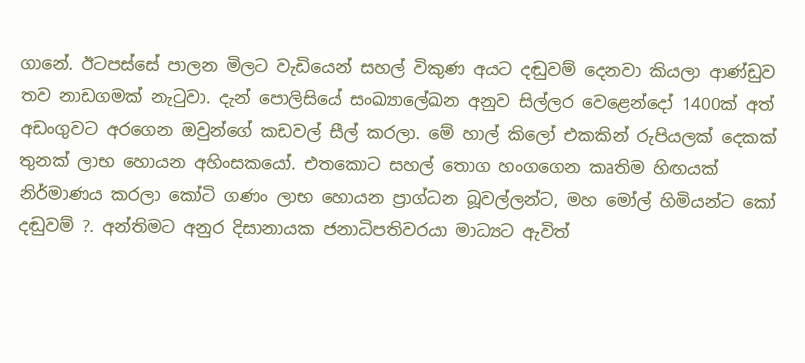ගානේ. ඊටපස්සේ පාලන මිලට වැඩියෙන් සහල් විකුණ අයට දඬුවම් දෙනවා කියලා ආණ්ඩුව තව නාඩගමක් නැටුවා. දැන් පොලිසියේ සංඛ්‍යාලේඛන අනුව සිල්ලර වෙළෙන්දෝ 1400ක් අත් අඩංගුවට අරගෙන ඔවුන්ගේ කඩවල් සීල් කරලා. මේ හාල් කිලෝ එකකින් රුපියලක් දෙකක් තුනක් ලාභ හොයන අහිංසකයෝ. එතකොට සහල් තොග හංගගෙන කෘතිම හිඟයක් නිර්මාණය කරලා කෝටි ගණං ලාභ හොයන ප්‍රාග්ධන බූවල්ලන්ට, මහ මෝල් හිමියන්ට කෝ දඬුවම් ?. අන්තිමට අනුර දිසානායක ජනාධිපතිවරයා මාධ්‍යට ඇවිත්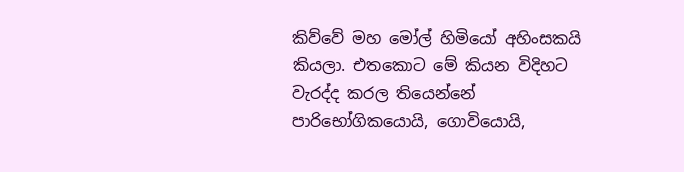කිව්වේ මහ මෝල් හිමියෝ අහිංසකයි කියලා. එතකොට මේ කියන විදිහට වැරද්ද කරල තියෙන්නේ පාරිභෝගිකයොයි, ගොවියොයි,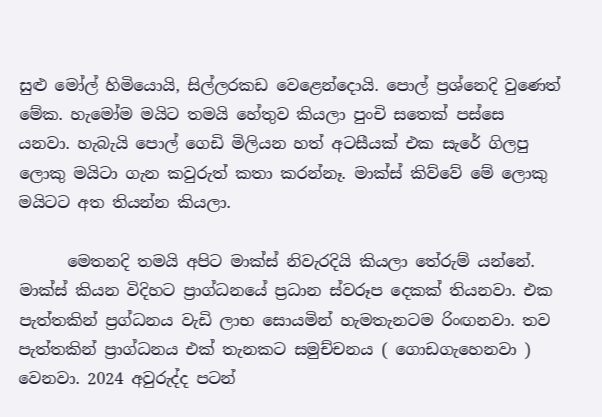සුළු මෝල් හිමියොයි, සිල්ලරකඩ වෙළෙන්දොයි. පොල් ප්‍රශ්නෙදි වුණෙත් මේක. හැමෝම මයිට තමයි හේතුව කියලා පුංචි සතෙක් පස්සෙ යනවා. හැබැයි පොල් ගෙඩි මිලියන හත් අටසීයක් එක සැරේ ගිලපු ලොකු මයිටා ගැන කවුරුත් කතා කරන්නෑ. මාක්ස් කිව්වේ මේ ලොකු මයිටට අත තියන්න කියලා.

      මෙතනදි තමයි අපිට මාක්ස් නිවැරදියි කියලා තේරුම් යන්නේ. මාක්ස් කියන විදිහට ප්‍රාග්ධනයේ ප්‍රධාන ස්වරූප දෙකක් තියනවා. එක පැත්තකින් ප්‍රග්ධනය වැඩි ලාභ සොයමින් හැමතැනටම රිංඟනවා. තව පැත්තකින් ප්‍රාග්ධනය එක් තැනකට සමුච්චනය ( ගොඩගැහෙනවා ) වෙනවා. 2024 අවුරුද්ද පටන්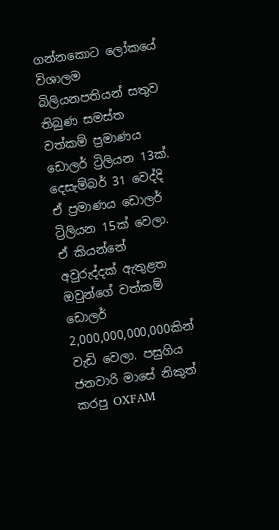ගන්නකොට ලෝකයේ විශාලම බිලියනපතියන් සතුව තිබුණ සමස්ත වත්කම් ප්‍රමාණය ඩොලර් ට්‍රිලියන 13ක්. දෙසැම්බර් 31 වෙද්දි ඒ ප්‍රමාණය ඩොලර් ට්‍රිලියන 15ක් වෙලා. ඒ කියන්නේ අවුරුද්දක් ඇතුළත ඔවුන්ගේ වත්කම් ඩොලර් 2,000,000,000,000කින් වැඩි වෙලා. පසුගිය ජනවාරි මාසේ නිකුත් කරපු OXFAM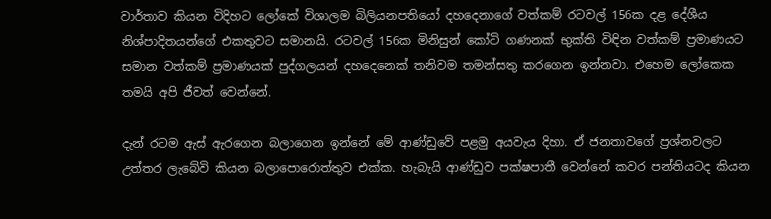වාර්තාව කියන විදිහට ලෝකේ විශාලම බිලියනපතියෝ දහදෙනාගේ වත්කම් රටවල් 156ක දළ දේශීය නිශ්පාදිතයන්ගේ එකතුවට සමානයි. රටවල් 156ක මිනිසුන් කෝටි ගණනක් භුක්ති විඳින වත්කම් ප්‍රමාණයට සමාන වත්කම් ප්‍රමාණයක් පුද්ගලයන් දහදෙනෙක් තනිවම තමන්සතු කරගෙන ඉන්නවා. එහෙම ලෝකෙක තමයි අපි ජීවත් වෙන්නේ.

දැන් රටම ඇස් ඇරගෙන බලාගෙන ඉන්නේ මේ ආණ්ඩුවේ පළමු අයවැය දිහා. ඒ ජනතාවගේ ප්‍රශ්නවලට උත්තර ලැබේවි කියන බලාපොරොත්තුව එක්ක. හැබැයි ආණ්ඩුව පක්ෂපාතී වෙන්නේ කවර පන්තියටද කියන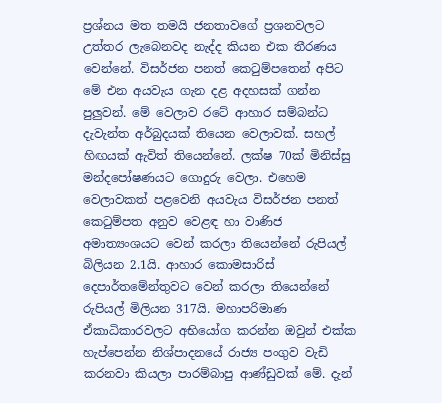ප්‍රශ්නය මත තමයි ජනතාවගේ ප්‍රශනවලට උත්තර ලැබෙනවද නැද්ද කියන එක තීරණය වෙන්නේ. විසර්ජන පනත් කෙටුම්පතෙන් අපිට මේ එන අයවැය ගැන දළ අදහසක් ගන්න පුලුවන්. මේ වෙලාව රටේ ආහාර සම්බන්ධ දැවැන්ත අර්බුදයක් තියෙන වෙලාවක්. සහල් හිඟයක් ඇවිත් තියෙන්නේ. ලක්ෂ 70ක් මිනිස්සු මන්දපෝෂණයට ගොදුරු වෙලා. එහෙම වෙලාවකත් පළවෙනි අයවැය විසර්ජන පනත් කෙටුම්පත අනුව වෙළඳ හා වාණිජ අමාත්‍යංශයට වෙන් කරලා තියෙන්නේ රුපියල් බිලියන 2.1යි. ආහාර කොමසාරිස් දෙපාර්තමේන්තුවට වෙන් කරලා තියෙන්නේ රුපියල් මිලියන 317යි. මහාපරිමාණ ඒකාධිකාරවලට අභියෝග කරන්න ඔවුන් එක්ක හැප්පෙන්න නිශ්පාදනයේ රාජ්‍ය පංගුව වැඩි කරනවා කියලා පාරම්බාපු ආණ්ඩුවක් මේ. දැන්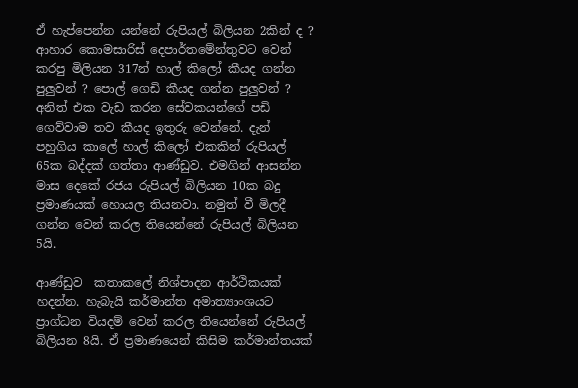ඒ හැප්පෙන්න යන්නේ රුපියල් බිලියන 2කින් ද ? ආහාර කොමසාරිස් දෙපාර්තමේන්තුවට වෙන් කරපු මිලියන 317න් හාල් කිලෝ කීයද ගන්න පුලුවන් ? පොල් ගෙඩි කීයද ගන්න පුලුවන් ? අනිත් එක වැඩ කරන සේවකයන්ගේ පඩි ගෙව්වාම තව කීයද ඉතුරු වෙන්නේ. දැන් පහුගිය කාලේ හාල් කිලෝ එකකින් රුපියල් 65ක බද්දක් ගත්තා ආණ්ඩුව. එමගින් ආසන්න මාස දෙකේ රජය රුපියල් බිලියන 10ක බදු ප්‍රමාණයක් හොයල තියනවා. නමුත් වී මිලදී ගන්න වෙන් කරල තියෙන්නේ රුපියල් බිලියන 5යි.

ආණ්ඩුව  කතාකලේ නිශ්පාදන ආර්ථිකයක් හදන්න. හැබැයි කර්මාන්ත අමාත්‍යාංශයට ප්‍රාග්ධන වියදම් වෙන් කරල තියෙන්නේ රුපියල් බිලියන 8යි. ඒ ප්‍රමාණයෙන් කිසිම කර්මාන්තයක්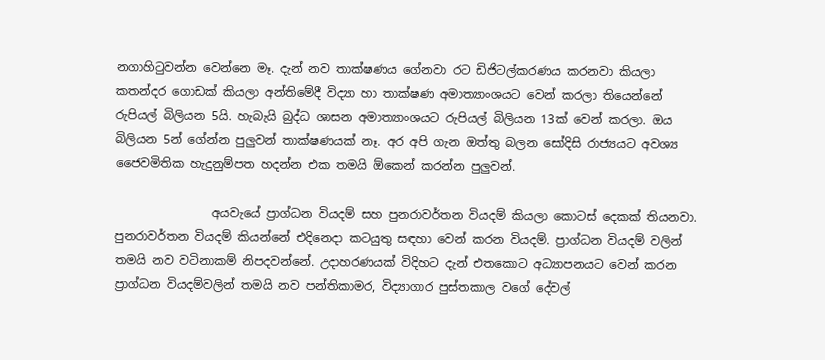නගාහිටුවන්න වෙන්නෙ මෑ. දැන් නව තාක්ෂණය ගේනවා රට ඩිජිටල්කරණය කරනවා කියලා කතන්දර ගොඩක් කියලා අන්තිමේදී විද්‍යා හා තාක්ෂණ අමාත්‍යාංශයට වෙන් කරලා තියෙන්නේ රුපියල් බිලියන 5යි. හැබැයි බුද්ධ ශාසන අමාත්‍යාංශයට රුපියල් බිලියන 13ක් වෙන් කරලා. ඔය බිලියන 5න් ගේන්න පුලුවන් තාක්ෂණයක් නෑ. අර අපි ගැන ඔත්තු බලන සෝදිසි රාජ්‍යයට අවශ්‍ය ජෛවමිතික හැදුනුම්පත හදන්න එක තමයි ඕකෙන් කරන්න පුලුවන්.

                අයවැයේ ප්‍රාග්ධන වියදම් සහ පුනරාවර්තන වියදම් කියලා කොටස් දෙකක් තියනවා. පුනරාවර්තන වියදම් කියන්නේ එදිනෙදා කටයුතු සඳහා වෙන් කරන වියදම්. ප්‍රාග්ධන වියදම් වලින් තමයි නව වටිනාකම් නිපදවන්නේ. උදාහරණයක් විදිහට දැන් එතකොට අධ්‍යාපනයට වෙන් කරන ප්‍රාග්ධන වියදම්වලින් තමයි නව පන්තිකාමර, විද්‍යාගාර පුස්තකාල වගේ දේවල්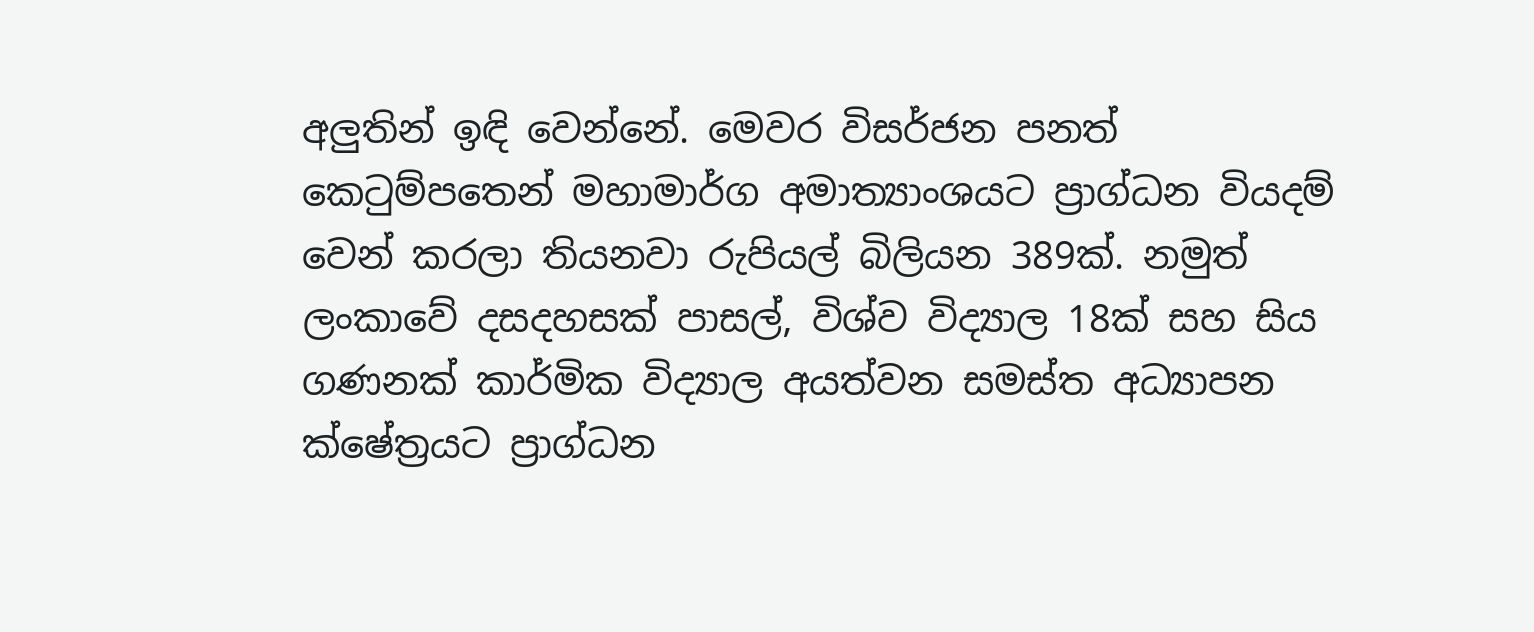අලුතින් ඉඳි වෙන්නේ. මෙවර විසර්ජන පනත් කෙටුම්පතෙන් මහාමාර්ග අමාත්‍යාංශයට ප්‍රාග්ධන වියදම් වෙන් කරලා තියනවා රුපියල් බිලියන 389ක්. නමුත් ලංකාවේ දසදහසක් පාසල්, විශ්ව විද්‍යාල 18ක් සහ සිය ගණනක් කාර්මික විද්‍යාල අයත්වන සමස්ත අධ්‍යාපන ක්ෂේත්‍රයට ප්‍රාග්ධන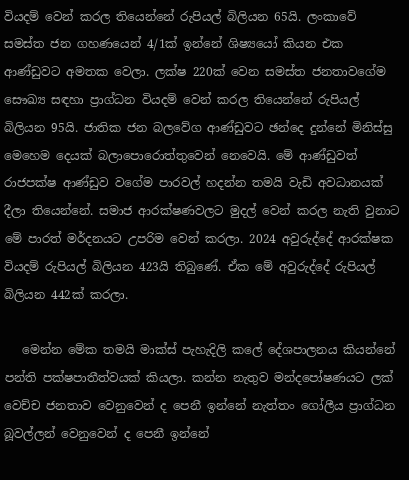වියදම් වෙන් කරල තියෙන්නේ රුපියල් බිලියන 65යි. ලංකාවේ සමස්ත ජන ගහණයෙන් 4/1ක් ඉන්නේ ශිෂ්‍යයෝ කියන එක ආණ්ඩුවට අමතක වෙලා. ලක්ෂ 220ක් වෙන සමස්ත ජනතාවගේම සෞඛ්‍ය සඳහා ප්‍රාග්ධන වියදම් වෙන් කරල තියෙන්නේ රුපියල් බිලියන 95යි. ජාතික ජන බලවේග ආණ්ඩුවට ඡන්දෙ දුන්නේ මිනිස්සු මෙහෙම දෙයක් බලාපොරොත්තුවෙන් නෙවෙයි. මේ ආණ්ඩුවත් රාජපක්ෂ ආණ්ඩුව වගේම පාරවල් හදන්න තමයි වැඩි අවධානයක් දීලා තියෙන්නේ. සමාජ ආරක්ෂණවලට මුදල් වෙන් කරල නැති වුනාට මේ පාරත් මර්දනයට උපරිම වෙන් කරලා. 2024 අවුරුද්දේ ආරක්ෂක වියදම් රුපියල් බිලියන 423යි තිබුණේ. ඒක මේ අවුරුද්දේ රුපියල් බිලියන 442ක් කරලා.

   මෙන්න මේක තමයි මාක්ස් පැහැදිලි කලේ දේශපාලනය කියන්නේ පන්ති පක්ෂපාතීත්වයක් කියලා. කන්න නැතුව මන්දපෝෂණයට ලක් වෙච්ච ජනතාව වෙනුවෙන් ද පෙනී ඉන්නේ නැත්තං ගෝලීය ප්‍රාග්ධන බූවල්ලන් වෙනුවෙන් ද පෙනී ඉන්නේ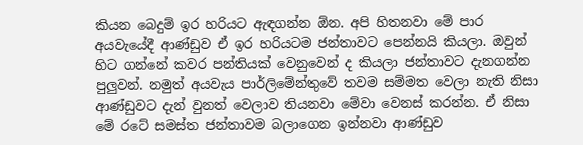කියන බෙදුම් ඉර හරියට ඇඳගන්න ඕන. අපි හිතනවා මේ පාර අයවැයේදී ආණ්ඩුව ඒ ඉර හරියටම ජන්තාවට පෙන්නයි කියලා. ඔවුන් හිට ගන්නේ කවර පන්තියක් වෙනුවෙන් ද කියලා ජන්තාවට දැනගන්න පුලුවන්. නමුත් අයවැය පාර්ලිමේන්තුවේ තවම සම්මත වෙලා නැති නිසා ආණ්ඩුවට දැන් වුනත් වෙලාව තියනවා මේවා වෙනස් කරන්න. ඒ නිසා මේ රටේ සමස්ත ජන්තාවම බලාගෙන ඉන්නවා ආණ්ඩුව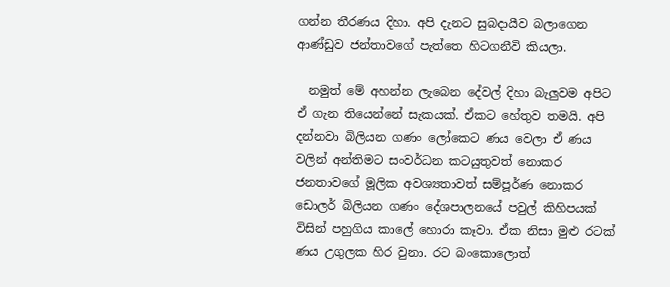ගන්න තීරණය දිහා. අපි දැනට සුබදායීව බලාගෙන ආණ්ඩුව ජන්තාවගේ පැත්තෙ හිටගනීවි කියලා.

  නමුත් මේ අහන්න ලැබෙන දේවල් දිහා බැලුවම අපිට ඒ ගැන තියෙන්නේ සැකයක්. ඒකට හේතුව තමයි. අපි දන්නවා බිලියන ගණං ලෝකෙට ණය වෙලා ඒ ණය වලින් අන්තිමට සංවර්ධන කටයුතුවත් නොකර ජනතාවගේ මූලික අවශ්‍යතාවත් සම්පූර්ණ නොකර ඩොලර් බිලියන ගණං දේශපාලනයේ පවුල් කිහිපයක් විසින් පහුගිය කාලේ හොරා කෑවා. ඒක නිසා මුළු රටක් ණය උගුලක හිර වුනා. රට බංකොලොත්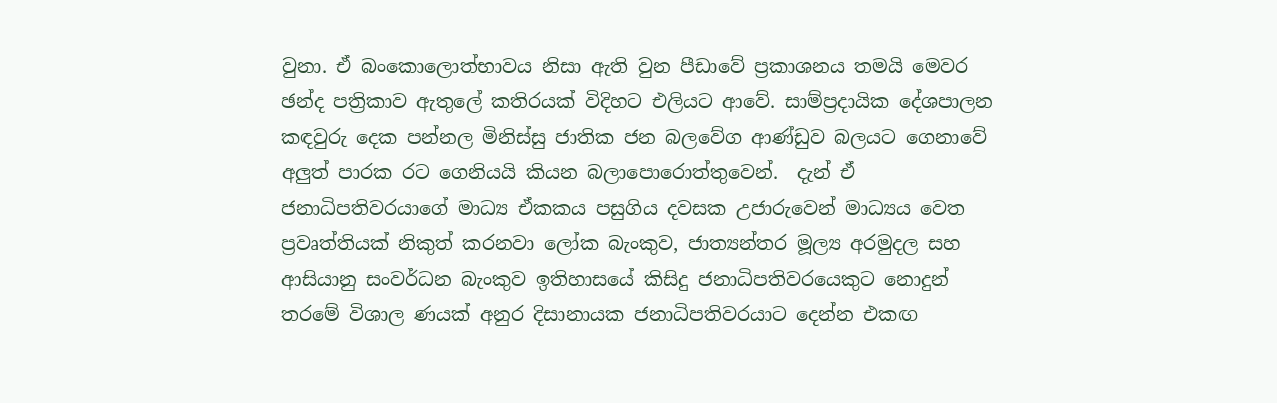වුනා. ඒ බංකොලොත්භාවය නිසා ඇති වුන පීඩාවේ ප්‍රකාශනය තමයි මෙවර ඡන්ද පත්‍රිකාව ඇතුලේ කතිරයක් විදිහට එලියට ආවේ. සාම්ප්‍රදායික දේශපාලන කඳවුරු දෙක පන්නල මිනිස්සු ජාතික ජන බලවේග ආණ්ඩුව බලයට ගෙනාවේ අලුත් පාරක රට ගෙනියයි කියන බලාපොරොත්තුවෙන්.  දැන් ඒ ජනාධිපතිවරයාගේ මාධ්‍ය ඒකකය පසුගිය දවසක උජාරුවෙන් මාධ්‍යය වෙත ප්‍රවෘත්තියක් නිකුත් කරනවා ලෝක බැංකුව, ජාත්‍යන්තර මූල්‍ය අරමුදල සහ ආසියානු සංවර්ධන බැංකුව ඉතිහාසයේ කිසිදු ජනාධිපතිවරයෙකුට නොදුන් තරමේ විශාල ණයක් අනුර දිසානායක ජනාධිපතිවරයාට දෙන්න එකඟ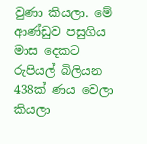වුණා කියලා. මේ ආණ්ඩුව පසුගිය මාස දෙකට රුපියල් බිලියන 438ක් ණය වෙලා කියලා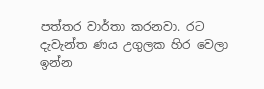පත්තර වාර්තා කරනවා. රට දැවැන්ත ණය උගුලක හිර වෙලා ඉන්න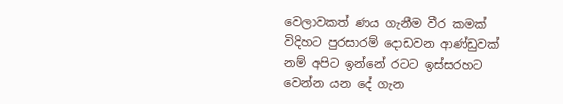වෙලාවකත් ණය ගැනීම වීර කමක් විදිහට පුරසාරම් දොඩවන ආණ්ඩුවක් නම් අපිට ඉන්නේ රටට ඉස්සරහට වෙන්න යන දේ ගැන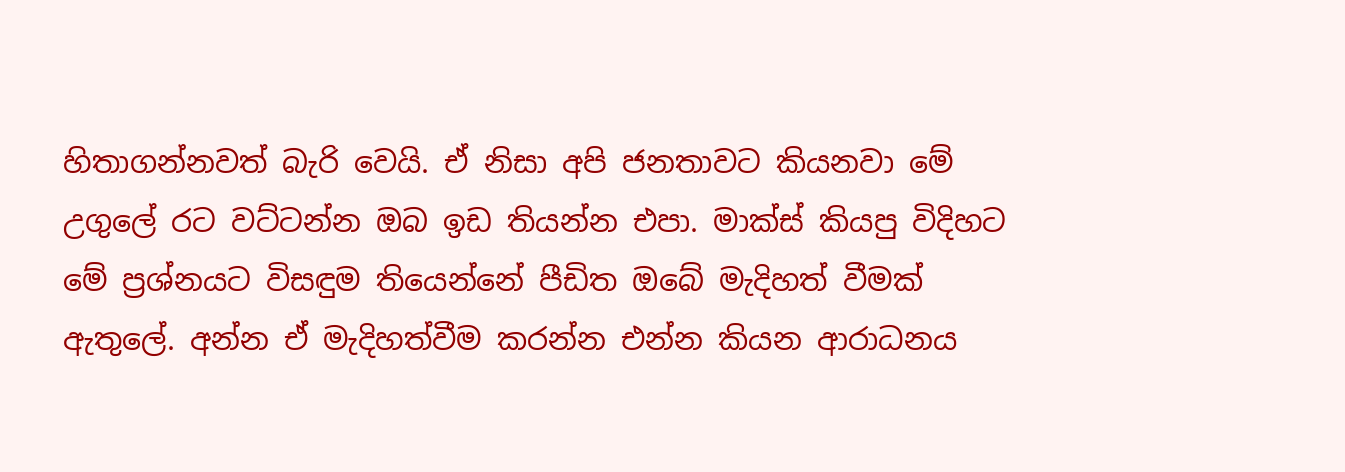හිතාගන්නවත් බැරි වෙයි. ඒ නිසා අපි ජනතාවට කියනවා මේ උගුලේ රට වට්ටන්න ඔබ ඉඩ තියන්න එපා. මාක්ස් කියපු විදිහට මේ ප්‍රශ්නයට විසඳුම තියෙන්නේ පීඩිත ඔබේ මැදිහත් වීමක් ඇතුලේ. අන්න ඒ මැදිහත්වීම කරන්න එන්න කියන ආරාධනය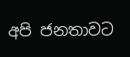අපි ජනතාවට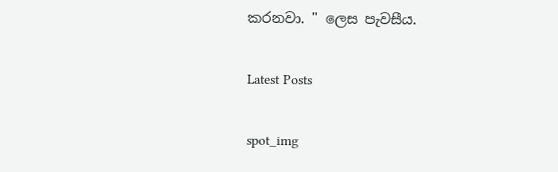කරනවා. " ලෙස පැවසීය.

Latest Posts

spot_img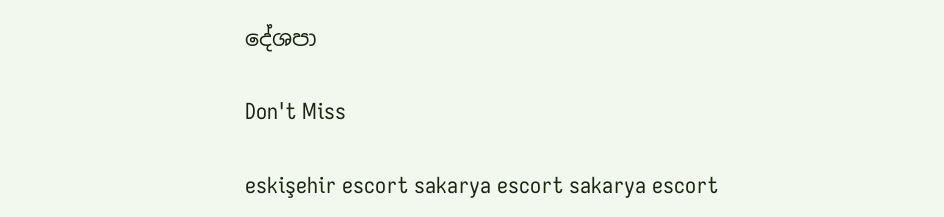දේශපා

Don't Miss

eskişehir escort sakarya escort sakarya escort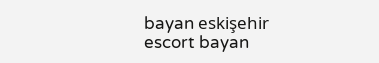bayan eskişehir escort bayan